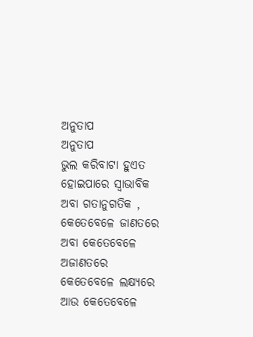ଅନୁତାପ
ଅନୁତାପ
ଭୁଲ କରିବାଟା ହୁଏତ
ହୋଇପାରେ ସ୍ବାଭାବିକ
ଅବା ଗତାନୁଗତିକ ,
କେତେବେଳେ ଜାଣତରେ
ଅବା କେତେବେଳେ ଅଜାଣତରେ
କେତେବେଳେ ଲକ୍ଷ୍ୟରେ
ଆଉ କେତେବେଳେ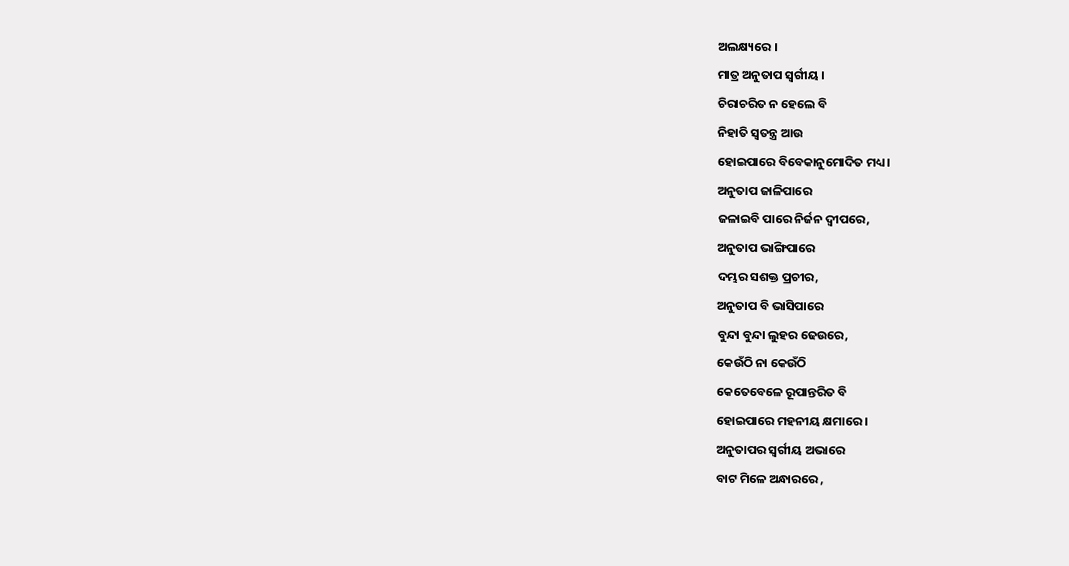ଅଲକ୍ଷ୍ୟରେ ।
ମାତ୍ର ଅନୁତାପ ସ୍ବର୍ଗୀୟ ।
ଚିରାଚରିତ ନ ହେଲେ ବି
ନିହାତି ସ୍ବତନ୍ତ୍ର ଆଉ
ହୋଇପାରେ ବିବେକାନୁମୋଦିତ ମଧ୍ୟ ।
ଅନୁତାପ ଜାଳିପାରେ
ଜଳାଇବି ପାରେ ନିର୍ଜନ ଦ୍ବୀପରେ,
ଅନୁତାପ ଭାଙ୍ଗିପାରେ
ଦମ୍ଭର ସଶକ୍ତ ପ୍ରଚୀର,
ଅନୁତାପ ବି ଭାସିପାରେ
ବୁନ୍ଦା ବୁନ୍ଦା ଲୁହର ଢେଉରେ,
କେଉଁଠି ନା କେଉଁଠି
କେତେବେଳେ ରୂପାନ୍ତରିତ ବି
ହୋଇପାରେ ମହନୀୟ କ୍ଷମାରେ ।
ଅନୁତାପର ସ୍ଵର୍ଗୀୟ ଅଭାରେ
ବାଟ ମିଳେ ଅନ୍ଧାରରେ ,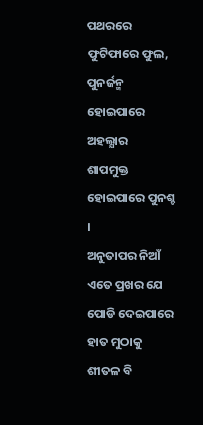ପଥରରେ ଫୁଟିଫାରେ ଫୁଲ,
ପୁନର୍ଜନ୍ମ ହୋଇପାରେ ଅହଲ୍ଯାର
ଶାପମୁକ୍ତ ହୋଇପାରେ ପୁନଶ୍ଚ ।
ଅନୁତାପର ନିଆଁ ଏତେ ପ୍ରଖର ଯେ
ପୋଡି ଦେଇପାରେ ହାତ ମୁଠାକୁ
ଶୀତଳ ବି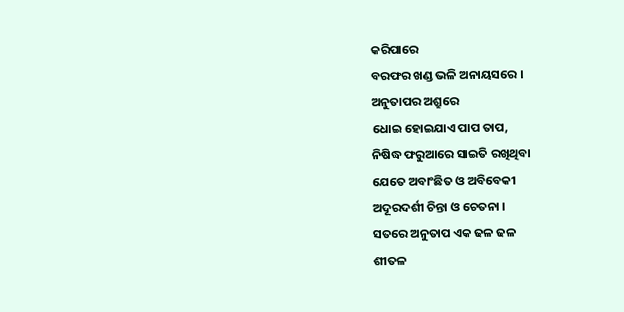କରିପାରେ
ବରଫର ଖଣ୍ଡ ଭଳି ଅନାୟସରେ ।
ଅନୁତାପର ଅଶ୍ରୁରେ
ଧୋଇ ହୋଇଯାଏ ପାପ ତାପ,
ନିଷିଦ୍ଧ ଫରୁଆରେ ସାଇତି ରଖିଥିବା
ଯେତେ ଅବାଂଛିତ ଓ ଅବିବେକୀ
ଅଦୂରଦର୍ଶୀ ଚିନ୍ତା ଓ ଚେତନା ।
ସତରେ ଅନୁତାପ ଏକ ଢଳ ଢଳ
ଶୀତଳ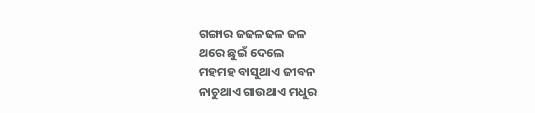ଗଙ୍ଗାର ଜଢଳଢଳ ଜଳ
ଥରେ ଛୁଇଁ ଦେଲେ
ମହମହ ବାସୁଥାଏ ଜୀବନ
ନାଚୁଥାଏ ଗାଉଥାଏ ମଧୁର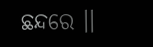ଛନ୍ଦରେ ।।